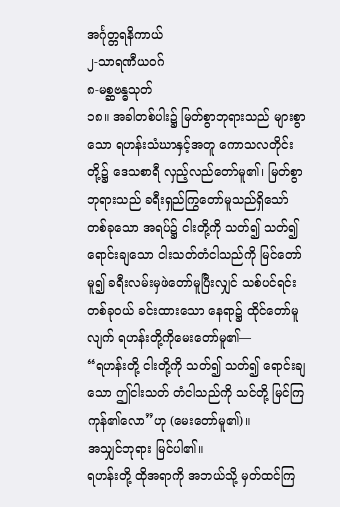အင်္ဂုတ္တရနိကာယ်
၂-သာရဏီယဝဂ်
၈-မစ္ဆဗန္ဓသုတ်
၁၈။ အခါတစ်ပါး၌ မြတ်စွာဘုရားသည် များစွာသော ရဟန်းသံဃာနှင့်အတူ ကောသလတိုင်းတို့၌ ဒေသစာရီ လှည့်လည်တော်မူ၏၊ မြတ်စွာဘုရားသည် ခရီးရှည်ကြွတော်မူသည်ရှိသော် တစ်ခုသော အရပ်၌ ငါးတို့ကို သတ်၍ သတ်၍ ရောင်းချသော ငါးသတ်တံငါသည်ကို မြင်တော်မူ၍ ခရီးလမ်းမှဖဲတော်မူပြီးလျှင် သစ်ပင်ရင်းတစ်ခုဝယ် ခင်းထားသော နေရာ၌ ထိုင်တော်မူလျက် ရဟန်းတို့ကိုမေးတော်မူ၏—
“ရဟန်းတို့ ငါးတို့ကို သတ်၍ သတ်၍ ရောင်းချသော ဤငါးသတ် တံငါသည်ကို သင်တို့ မြင်ကြကုန်၏လော”ဟု (မေးတော်မူ၏)။
အသျှင်ဘုရား မြင်ပါ၏။
ရဟန်းတို့ ထိုအရာကို အဘယ်သို့ မှတ်ထင်ကြ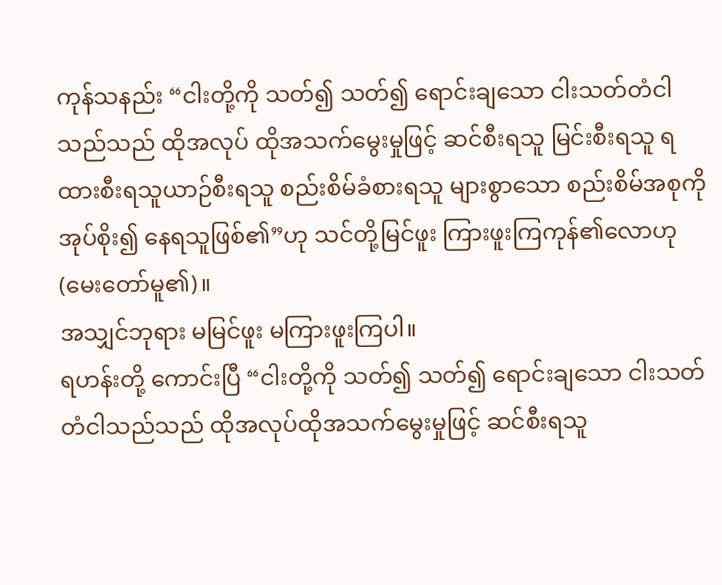ကုန်သနည်း “ငါးတို့ကို သတ်၍ သတ်၍ ရောင်းချသော ငါးသတ်တံငါသည်သည် ထိုအလုပ် ထိုအသက်မွေးမှုဖြင့် ဆင်စီးရသူ မြင်းစီးရသူ ရထားစီးရသူယာဉ်စီးရသူ စည်းစိမ်ခံစားရသူ များစွာသော စည်းစိမ်အစုကို အုပ်စိုး၍ နေရသူဖြစ်၏”ဟု သင်တို့မြင်ဖူး ကြားဖူးကြကုန်၏လောဟု (မေးတော်မူ၏)။
အသျှင်ဘုရား မမြင်ဖူး မကြားဖူးကြပါ။
ရဟန်းတို့ ကောင်းပြီ “ငါးတို့ကို သတ်၍ သတ်၍ ရောင်းချသော ငါးသတ်တံငါသည်သည် ထိုအလုပ်ထိုအသက်မွေးမှုဖြင့် ဆင်စီးရသူ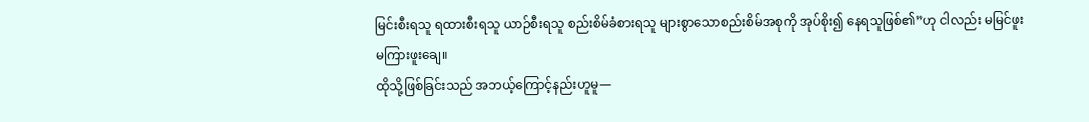မြင်းစီးရသူ ရထားစီးရသူ ယာဉ်စီးရသူ စည်းစိမ်ခံစားရသူ များစွာသောစည်းစိမ်အစုကို အုပ်စိုး၍ နေရသူဖြစ်၏”ဟု ငါလည်း မမြင်ဖူး မကြားဖူးချေ။
ထိုသို့ဖြစ်ခြင်းသည် အဘယ့်ကြောင့်နည်းဟူမူ—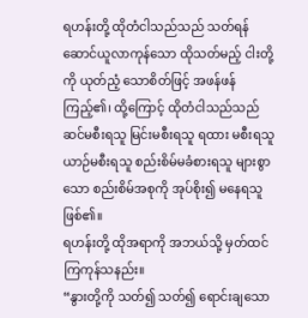ရဟန်းတို့ ထိုတံငါသည်သည် သတ်ရန် ဆောင်ယူလာကုန်သော ထိုသတ်မည့် ငါးတို့ကို ယုတ်ညံ့ သောစိတ်ဖြင့် အဖန်ဖန်ကြည့်၏၊ ထို့ကြောင့် ထိုတံငါသည်သည် ဆင်မစီးရသူ မြင်းမစီးရသူ ရထား မစီးရသူယာဉ်မစီးရသူ စည်းစိမ်မခံစားရသူ များစွာသော စည်းစိမ်အစုကို အုပ်စိုး၍ မနေရသူ ဖြစ်၏။
ရဟန်းတို့ ထိုအရာကို အဘယ်သို့ မှတ်ထင်ကြကုန်သနည်း။
“နွားတို့ကို သတ်၍ သတ်၍ ရောင်းချသော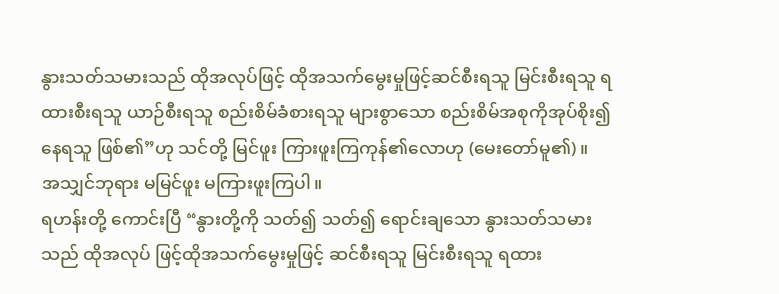နွားသတ်သမားသည် ထိုအလုပ်ဖြင့် ထိုအသက်မွေးမှုဖြင့်ဆင်စီးရသူ မြင်းစီးရသူ ရထားစီးရသူ ယာဉ်စီးရသူ စည်းစိမ်ခံစားရသူ များစွာသော စည်းစိမ်အစုကိုအုပ်စိုး၍ နေရသူ ဖြစ်၏”ဟု သင်တို့ မြင်ဖူး ကြားဖူးကြကုန်၏လောဟု (မေးတော်မူ၏)။
အသျှင်ဘုရား မမြင်ဖူး မကြားဖူးကြပါ။
ရဟန်းတို့ ကောင်းပြီ “နွားတို့ကို သတ်၍ သတ်၍ ရောင်းချသော နွားသတ်သမားသည် ထိုအလုပ် ဖြင့်ထိုအသက်မွေးမှုဖြင့် ဆင်စီးရသူ မြင်းစီးရသူ ရထား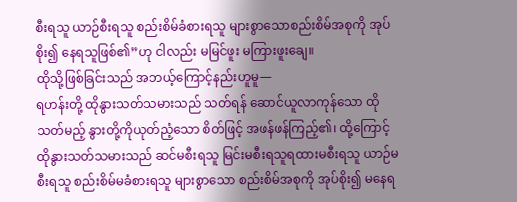စီးရသူ ယာဉ်စီးရသူ စည်းစိမ်ခံစားရသူ များစွာသောစည်းစိမ်အစုကို အုပ်စိုး၍ နေရသူဖြစ်၏”ဟု ငါလည်း မမြင်ဖူး မကြားဖူးချေ။
ထိုသို့ဖြစ်ခြင်းသည် အဘယ့်ကြောင့်နည်းဟူမူ—
ရဟန်းတို့ ထိုနွားသတ်သမားသည် သတ်ရန် ဆောင်ယူလာကုန်သော ထိုသတ်မည့် နွားတို့ကိုယုတ်ညံ့သော စိတ်ဖြင့် အဖန်ဖန်ကြည့်၏၊ ထို့ကြောင့် ထိုနွားသတ်သမားသည် ဆင်မစီးရသူ မြင်းမစီးရသူရထားမစီးရသူ ယာဉ်မစီးရသူ စည်းစိမ်မခံစားရသူ များစွာသော စည်းစိမ်အစုကို အုပ်စိုး၍ မနေရ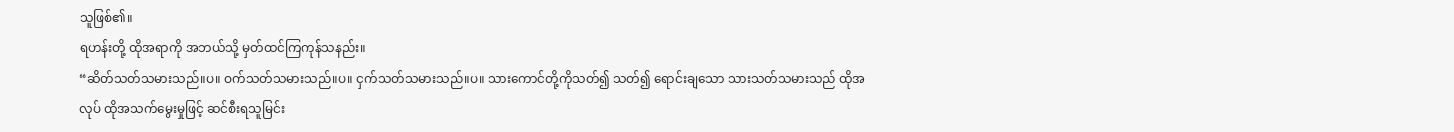သူဖြစ်၏။
ရဟန်းတို့ ထိုအရာကို အဘယ်သို့ မှတ်ထင်ကြကုန်သနည်း။
“ဆိတ်သတ်သမားသည်။ပ။ ဝက်သတ်သမားသည်။ပ။ ငှက်သတ်သမားသည်။ပ။ သားကောင်တို့ကိုသတ်၍ သတ်၍ ရောင်းချသော သားသတ်သမားသည် ထိုအလုပ် ထိုအသက်မွေးမှုဖြင့် ဆင်စီးရသူမြင်း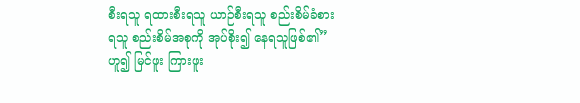စီးရသူ ရထားစီးရသူ ယာဉ်စီးရသူ စည်းစိမ်ခံစားရသူ စည်းစိမ်အစုကို အုပ်စိုး၍ နေရသူဖြစ်၏”ဟူ၍ မြင်ဖူး ကြားဖူး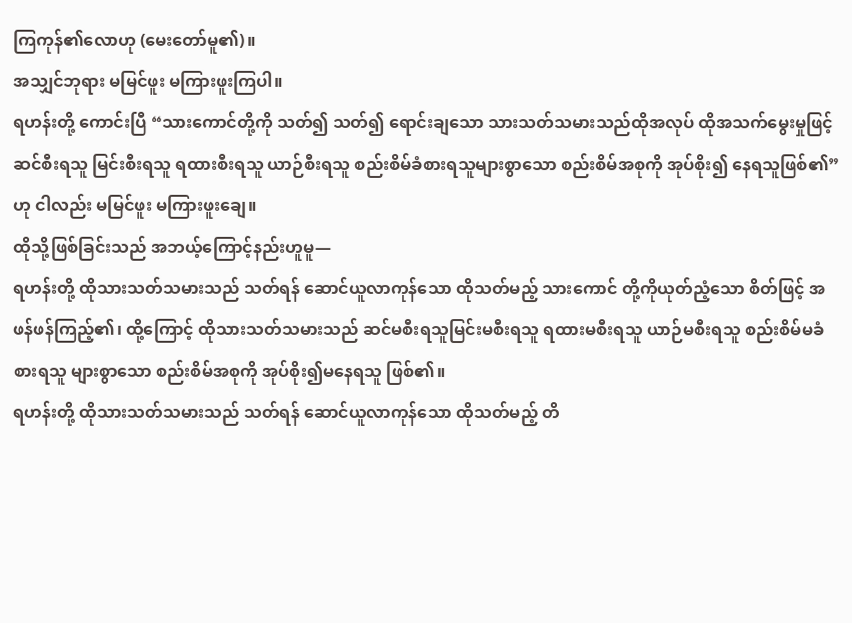ကြကုန်၏လောဟု (မေးတော်မူ၏)။
အသျှင်ဘုရား မမြင်ဖူး မကြားဖူးကြပါ။
ရဟန်းတို့ ကောင်းပြီ “သားကောင်တို့ကို သတ်၍ သတ်၍ ရောင်းချသော သားသတ်သမားသည်ထိုအလုပ် ထိုအသက်မွေးမှုဖြင့် ဆင်စီးရသူ မြင်းစီးရသူ ရထားစီးရသူ ယာဉ်စီးရသူ စည်းစိမ်ခံစားရသူများစွာသော စည်းစိမ်အစုကို အုပ်စိုး၍ နေရသူဖြစ်၏”ဟု ငါလည်း မမြင်ဖူး မကြားဖူးချေ။
ထိုသို့ဖြစ်ခြင်းသည် အဘယ့်ကြောင့်နည်းဟူမူ—
ရဟန်းတို့ ထိုသားသတ်သမားသည် သတ်ရန် ဆောင်ယူလာကုန်သော ထိုသတ်မည့် သားကောင် တို့ကိုယုတ်ညံ့သော စိတ်ဖြင့် အဖန်ဖန်ကြည့်၏၊ ထို့ကြောင့် ထိုသားသတ်သမားသည် ဆင်မစီးရသူမြင်းမစီးရသူ ရထားမစီးရသူ ယာဉ်မစီးရသူ စည်းစိမ်မခံစားရသူ များစွာသော စည်းစိမ်အစုကို အုပ်စိုး၍မနေရသူ ဖြစ်၏။
ရဟန်းတို့ ထိုသားသတ်သမားသည် သတ်ရန် ဆောင်ယူလာကုန်သော ထိုသတ်မည့် တိ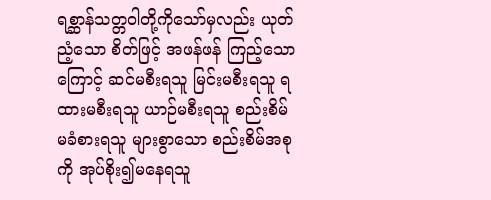ရစ္ဆာန်သတ္တဝါတို့ကိုသော်မှလည်း ယုတ်ညံ့သော စိတ်ဖြင့် အဖန်ဖန် ကြည့်သောကြောင့် ဆင်မစီးရသူ မြင်းမစီးရသူ ရထားမစီးရသူ ယာဉ်မစီးရသူ စည်းစိမ်မခံစားရသူ များစွာသော စည်းစိမ်အစုကို အုပ်စိုး၍မနေရသူ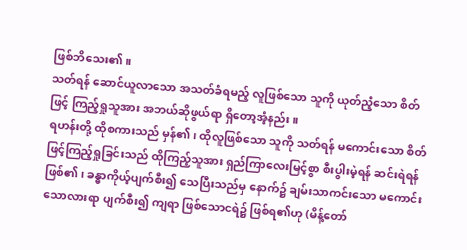ဖြစ်ဘိသေး၏။
သတ်ရန် ဆောင်ယူလာသော အသတ်ခံရမည့် လူဖြစ်သော သူကို ယုတ်ညံ့သော စိတ်ဖြင့် ကြည့်ရှုသူအား အဘယ်ဆိုဖွယ်ရာ ရှိတော့အံ့နည်း။
ရဟန်းတို့ ထိုစကားသည် မှန်၏၊ ထိုလူဖြစ်သော သူကို သတ်ရန် မကောင်းသော စိတ်ဖြင့်ကြည့်ရှုခြင်းသည် ထိုကြည့်သူအား ရှည်ကြာလေးမြင့်စွာ စီးပွါးမဲ့ရန် ဆင်းရဲရန် ဖြစ်၏၊ ခန္ဓာကိုယ့်ပျက်စီး၍ သေပြီးသည်မှ နောက်၌ ချမ်းသာကင်းသော မကောင်းသောလားရာ ပျက်စီး၍ ကျရာ ဖြစ်သောငရဲ၌ ဖြစ်ရ၏ဟု (မိန့်တော်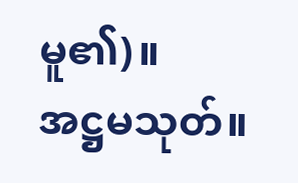မူ၏)။
အဋ္ဌမသုတ်။